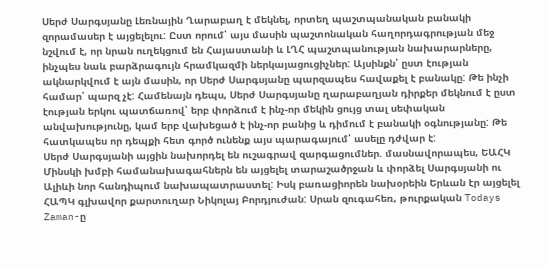Սերժ Սարգսյանը Լեռնային Ղարաբաղ է մեկնել, որտեղ պաշտպանական բանակի զորամասեր է այցելելու: Ըստ որում՝ այս մասին պաշտոնական հաղորդագրության մեջ նշվում է, որ նրան ուղեկցում են Հայաստանի և ԼՂՀ պաշտպանության նախարարները, ինչպես նաև բարձրագույն հրամկազմի ներկայացուցիչներ: Այսինքն՝ ըստ էության ակնարկվում է այն մասին, որ Սերժ Սարգսյանը պարզապես հավաքել է բանակը: Թե ինչի համար՝ պարզ չէ: Համենայն դեպս, Սերժ Սարգսյանը ղարաբաղյան դիրքեր մեկնում է ըստ էության երկու պատճառով՝ երբ փորձում է ինչ-որ մեկին ցույց տալ սեփական անվախությունը, կամ երբ վախեցած է ինչ-որ բանից և դիմում է բանակի օգնությանը: Թե հատկապես որ դեպքի հետ գործ ունենք այս պարագայում՝ ասելը դժվար է:
Սերժ Սարգսյանի այցին նախորդել են ուշագրավ զարգացումներ. մասնավորապես, ԵԱՀԿ Մինսկի խմբի համանախագահներն են այցելել տարաշածրջան և փորձել Սարգսյանի ու Ալիևի նոր հանդիպում նախապատրաստել: Իսկ բառացիորեն նախօրեին Երևան էր այցելել ՀԱՊԿ գլխավոր քարտուղար Նիկոլայ Բորդյուժան: Սրան զուգահեռ, թուրքական Todays Zaman-ը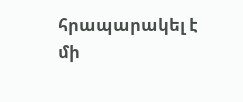հրապարակել է մի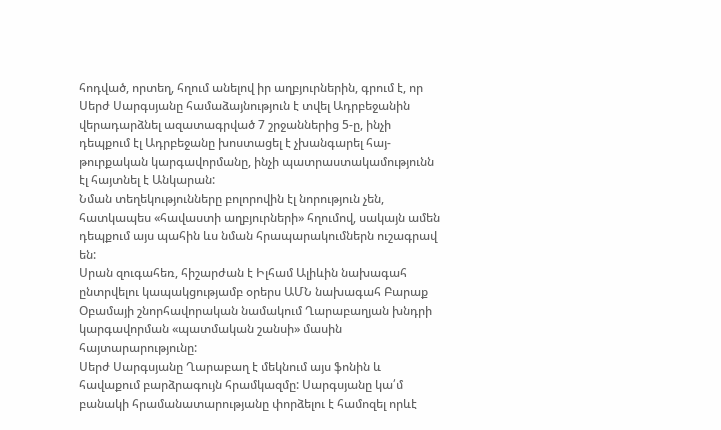հոդված, որտեղ, հղում անելով իր աղբյուրներին, գրում է, որ Սերժ Սարգսյանը համաձայնություն է տվել Ադրբեջանին վերադարձնել ազատագրված 7 շրջաններից 5-ը, ինչի դեպքում էլ Ադրբեջանը խոստացել է չխանգարել հայ-թուրքական կարգավորմանը, ինչի պատրաստակամությունն էլ հայտնել է Անկարան:
Նման տեղեկությունները բոլորովին էլ նորություն չեն, հատկապես «հավաստի աղբյուրների» հղումով, սակայն ամեն դեպքում այս պահին ևս նման հրապարակումներն ուշագրավ են:
Սրան զուգահեռ, հիշարժան է Իլհամ Ալիևին նախագահ ընտրվելու կապակցությամբ օրերս ԱՄՆ նախագահ Բարաք Օբամայի շնորհավորական նամակում Ղարաբաղյան խնդրի կարգավորման «պատմական շանսի» մասին հայտարարությունը:
Սերժ Սարգսյանը Ղարաբաղ է մեկնում այս ֆոնին և հավաքում բարձրագույն հրամկազմը: Սարգսյանը կա՛մ բանակի հրամանատարությանը փորձելու է համոզել որևէ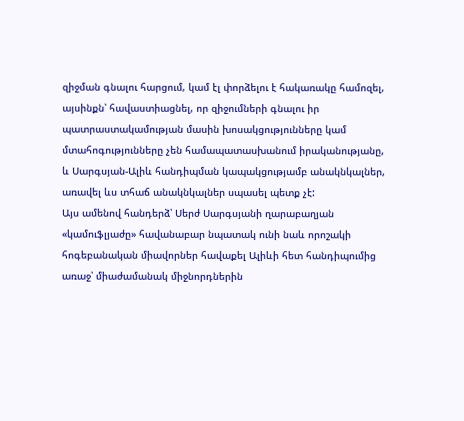զիջման գնալու հարցում, կամ էլ փորձելու է հակառակը համոզել, այսինքն՝ հավաստիացնել, որ զիջումների գնալու իր պատրաստակամության մասին խոսակցությունները կամ մտահոգությունները չեն համապատասխանում իրականությանը, և Սարգսյան-Ալիև հանդիպման կապակցությամբ անակնկալներ, առավել ևս տհաճ անակնկալներ սպասել պետք չէ:
Այս ամենով հանդերձ՝ Սերժ Սարգսյանի ղարաբաղյան «կամուֆլյաժը» հավանաբար նպատակ ունի նաև որոշակի հոգեբանական միավորներ հավաքել Ալիևի հետ հանդիպումից առաջ՝ միաժամանակ միջնորդներին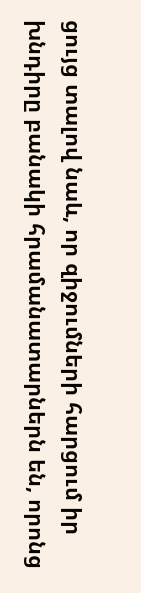ցույց տալով նաև, որ զիջումների հարցում իր խնդիրը բանակի հրամանատարներն են, որոնց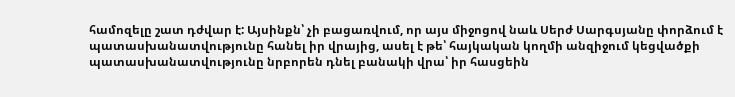համոզելը շատ դժվար է: Այսինքն՝ չի բացառվում, որ այս միջոցով նաև Սերժ Սարգսյանը փորձում է պատասխանատվությունը հանել իր վրայից, ասել է թե՝ հայկական կողմի անզիջում կեցվածքի պատասխանատվությունը նրբորեն դնել բանակի վրա՝ իր հասցեին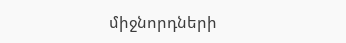միջնորդների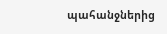պահանջներից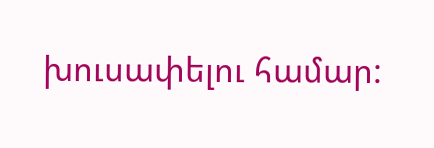խուսափելու համար: